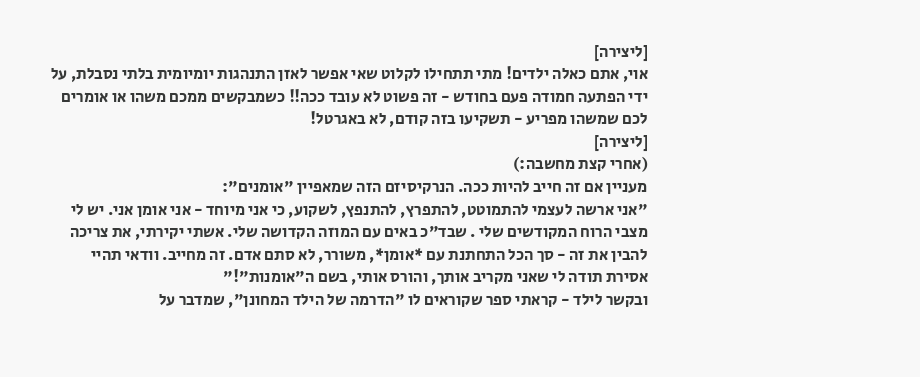[ליצירה]
אוי, אתם כאלה ילדים! מתי תתחילו לקלוט שאי אפשר לאזן התנהגות יומיומית בלתי נסבלת, על ידי הפתעה חמודה פעם בחודש - זה פשוט לא עובד ככה!! כשמבקשים ממכם משהו או אומרים לכם שמשהו מפריע - תשקיעו בזה קודם, לא באגרטל!
[ליצירה]
(אחרי קצת מחשבה:)
מעניין אם זה חייב להיות ככה. הנרקיסיזם הזה שמאפיין "אומנים":
"אני ארשה לעצמי להתמוטט, להתפרץ, להתנפץ, לשקוע, כי אני מיוחד - אני אומן אני. יש לי מצבי הרוח המקודשים שלי . שבד"כ באים עם המוזה הקדושה שלי. אשתי יקירתי, את צריכה להבין את זה - סך הכל התחתנת עם *אומן*, משורר, לא סתם אדם. זה מחייב. וודאי תהיי אסירת תודה לי שאני מקריב אותך, והורס אותי, בשם ה"אומנות"!"
ובקשר לילד - קראתי ספר שקוראים לו "הדרמה של הילד המחונן", שמדבר על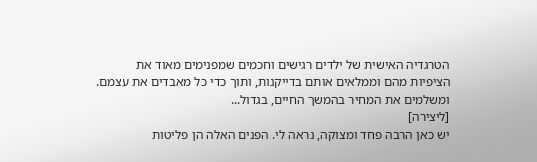הטרגדיה האישית של ילדים רגישים וחכמים שמפנימים מאוד את הציפיות מהם וממלאים אותם בדייקנות, ותוך כדי כל מאבדים את עצמם. ומשלמים את המחיר בהמשך החיים, בגדול...
[ליצירה]
יש כאן הרבה פחד ומצוקה, נראה לי. הפנים האלה הן פליטות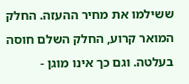ששילמו את מחיר ההעזה. החלק המואר קרוע, החלק השלם חוסה בעלטה. וגם כך אינו מוגן -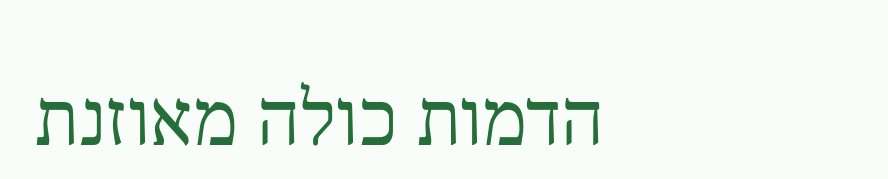הדמות כולה מאוזנת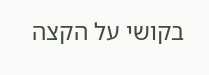בקושי על הקצה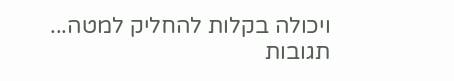ויכולה בקלות להחליק למטה...
תגובות